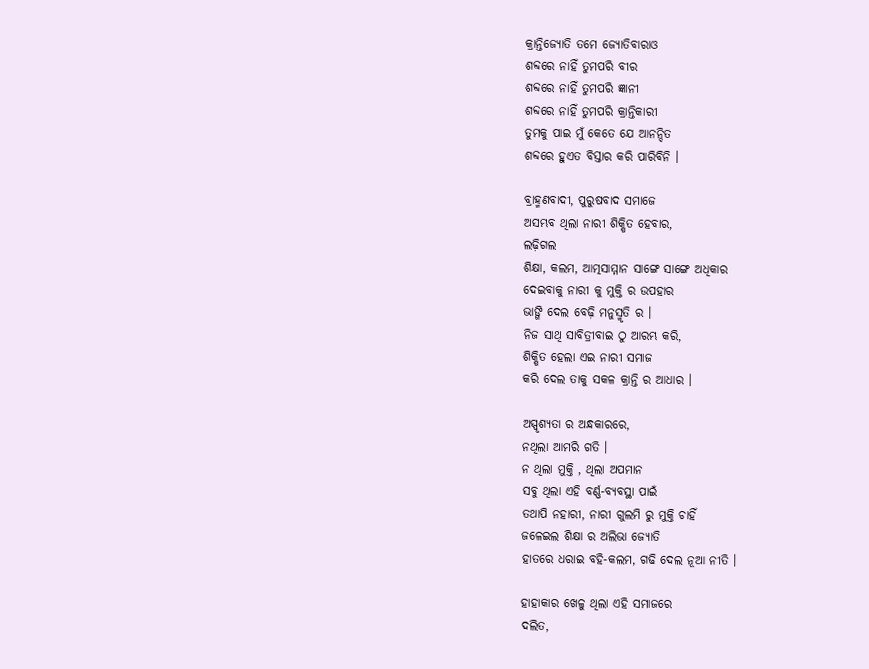କ୍ରାନ୍ତିଜ୍ୟୋତି ତମେ ଜ୍ୟୋତିବାରାଓ
ଶବ୍ଦରେ ନାହିଁ ତୁମପରି ବୀର
ଶବ୍ଦରେ ନାହିଁ ତୁମପରି ଜ୍ଞାନୀ
ଶବ୍ଦରେ ନାହିଁ ତୁମପରି କ୍ରାନ୍ତିକାରୀ
ତୁମକୁ ପାଇ ମୁଁ କେତେ ଯେ ଆନନ୍ଦିତ
ଶବ୍ଦରେ ହୁଏତ ବିସ୍ତାର କରି ପାରିବିନି ।

ବ୍ରାହ୍ମଣବାଦୀ, ପୁରୁଷବାଦ ସମାଜେ
ଅସମ୍ଭବ ଥିଲା ନାରୀ ଶିକ୍ଷିତ ହେବାର,
ଲଢ଼ିଗଲ
ଶିକ୍ଷା, କଲମ, ଆତ୍ମସାମ୍ମାନ ସାଙ୍ଗେ ସାଙ୍ଗେ ଅଧିକାର
ଦେଇବାକୁ ନାରୀ କୁ ମୁକ୍ତି ର ଉପହାର
ଭାଙ୍ଗି ଦେଲ ବେଢ଼ି ମନୁସ୍ମୃତି ର ।
ନିଜ ସାଥି ସାବିତ୍ରୀବାଇ ଠୁ ଆରମ୍ଭ କରି,
ଶିକ୍ଷିତ ହେଲା ଏଇ ନାରୀ ସମାଜ
କରି ଦେଲ ତାକୁ ସକଳ କ୍ରାନ୍ତି ର ଆଧାର ।

ଅସ୍ପୃଶ୍ୟତା ର ଅନ୍ଧକାରରେ,
ନଥିଲା ଆମରି ଗତି ।
ନ ଥିଲା ମୁକ୍ତି , ଥିଲା ଅପମାନ
ସବୁ ଥିଲା ଏହି ବର୍ଣ୍ଣ-ବ୍ୟବସ୍ଥା ପାଇଁ
ତଥାପି ନହାରୀ, ନାରୀ ଗୁଲମି ରୁ ମୁକ୍ତି ଚାହିଁ
ଜଳେଇଲ ଶିକ୍ଷା ର ଅଲିଭା ଜ୍ୟୋତି
ହାତରେ ଧରାଇ ବହି-କଲମ, ଗଢି ଦେଲ ନୂଆ ନୀତି ।

ହାହାକାର ଖେଳୁ ଥିଲା ଏହି ସମାଜରେ
ଦଲିତ,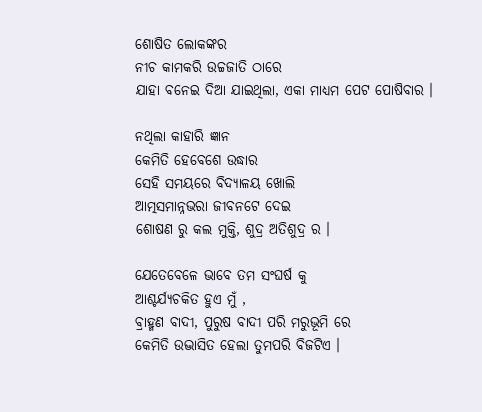ଶୋଷିତ ଲୋକଙ୍କର
ନୀଚ କାମକରି ଉଚ୍ଚଜାତି ଠାରେ
ଯାହା ବନେଇ ଦିଆ ଯାଇଥିଲା, ଏକା ମାଧ୍ୟମ ପେଟ ପୋଷିବାର ।

ନଥିଲା କାହାରି ଜ୍ଞାନ
କେମିତି ହେବେଶେ ଉଦ୍ଧାର
ସେହି ସମୟରେ ବିଦ୍ୟାଳୟ ଖୋଲି
ଆତ୍ମସମାନ୍ନଭରା ଜୀବନଟେ ଦେଇ
ଶୋଷଣ ରୁ କଲ ମୁକ୍ତି, ଶୁଦ୍ର ଅତିଶୁଦ୍ର ର ।

ଯେତେବେଳେ ଭାବେ ତମ ସଂଘର୍ଷ କୁ
ଆଶ୍ଚର୍ଯ୍ୟଚକିତ ହୁଏ ମୁଁ ,
ବ୍ରାହ୍ମଣ ବାଦୀ, ପୁରୁଷ ବାଦୀ ପରି ମରୁଭୂମି ରେ
କେମିତି ଉଦ୍ଭାସିତ ହେଲା ତୁମପରି ବିଜଟିଏ ।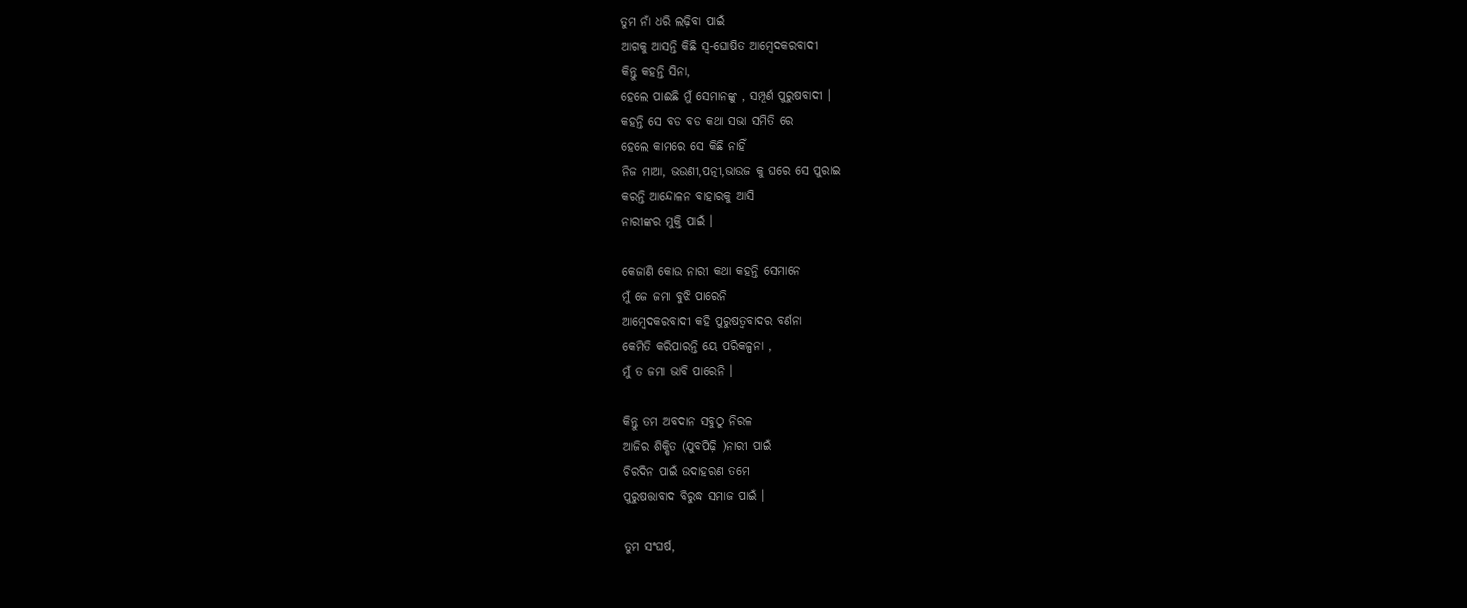ତୁମ ନାଁ ଧରି ଲଢ଼ିବା ପାଇଁ
ଆଗକୁ ଆସନ୍ତି କିଛି ସ୍ଵ-ଘୋଷିତ ଆମ୍ବେଦକରବାଦୀ
କିନ୍ତୁ କହନ୍ତି ସିନା,
ହେଲେ ପାଈଛି ମୁଁ ସେମାନଙ୍କୁ , ସମ୍ପୂର୍ଣ ପୁରୁଷବାଦୀ ।
କହନ୍ତି ସେ ବଡ ବଡ କଥା ସଭା ସମିତି ରେ
ହେଲେ କାମରେ ସେ କିଛି ନାହିଁ
ନିଜ ମାଆ, ଭଉଣୀ,ପତ୍ନୀ,ଭାଉଜ କୁ ଘରେ ସେ ପୁରାଇ
କରନ୍ତି ଆନ୍ଦୋଳନ ବାହାରକୁ ଆସି
ନାରୀଙ୍କର ମୁକ୍ତି ପାଇଁ ।

କେଜାଣି କୋଉ ନାରୀ କଥା କହନ୍ତି ସେମାନେ
ମୁଁ ଜେ ଜମା ବୁଝି ପାରେନି
ଆମ୍ବେଦକରବାଦୀ କହି ପୁରୁଷତ୍ୱବାଦର ବର୍ଣନା
କେମିତି କରିପାରନ୍ତି ୟେ ପରିକଳ୍ପନା ,
ମୁଁ ତ ଜମା ଭାବି ପାରେନି ।

କିନ୍ତୁ ତମ ଅବଦାନ ସବୁଠୁ ନିରଳ
ଆଜିର ଶିକ୍ଷିତ (ଯୁବପିଢ଼ି )ନାରୀ ପାଇଁ
ଚିରଦିନ ପାଇଁ ଉଦାହରଣ ତମେ
ପୁରୁଷତ୍ତାବାଦ ବିରୁଦ୍ଧ ସମାଜ ପାଇଁ ।

ତୁମ ସଂଘର୍ଷ,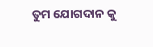ତୁମ ଯୋଗଦାନ କୁ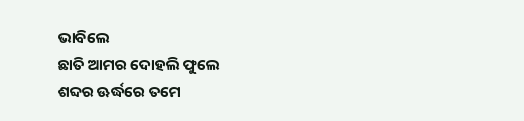ଭାବିଲେ
ଛାତି ଆମର ଦୋହଲି ଫୁଲେ
ଶବ୍ଦର ଊର୍ଦ୍ଧରେ ତମେ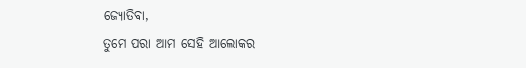ଜ୍ୟୋତିବା,
ତୁମେ ପରା ଆମ ସେହି ଆଲୋକର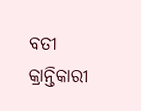ବତୀ
କ୍ରାନ୍ତିକାରୀ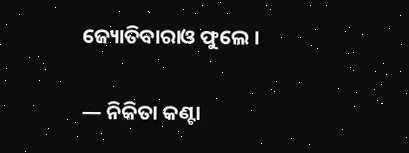ଜ୍ୟୋତିବାରାଓ ଫୁଲେ ।

— ନିକିତା କଣ୍ଟା